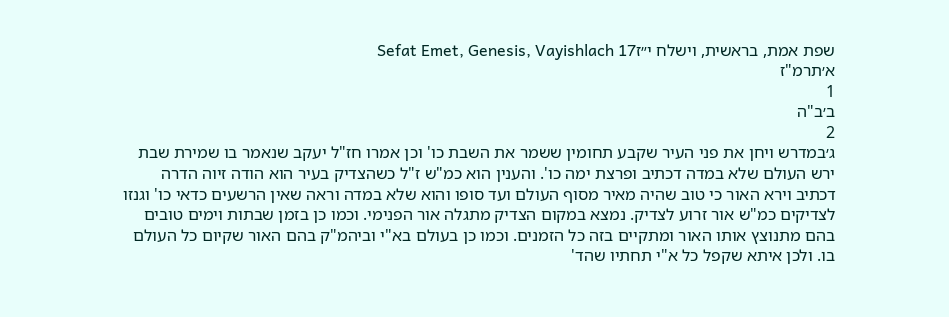שפת אמת, בראשית, וישלח י״זSefat Emet, Genesis, Vayishlach 17
א׳תרמ"ז
1
ב׳ב"ה
2
ג׳במדרש ויחן את פני העיר שקבע תחומין ששמר את השבת כו' וכן אמרו חז"ל יעקב שנאמר בו שמירת שבת ירש העולם שלא במדה דכתיב ופרצת ימה כו'. והענין הוא כמ"ש ז"ל כשהצדיק בעיר הוא הודה זיוה הדרה דכתיב וירא האור כי טוב שהיה מאיר מסוף העולם ועד סופו והוא שלא במדה וראה שאין הרשעים כדאי כו' וגנזו לצדיקים כמ"ש אור זרוע לצדיק. נמצא במקום הצדיק מתגלה אור הפנימי. וכמו כן בזמן שבתות וימים טובים בהם מתנוצץ אותו האור ומתקיים בזה כל הזמנים. וכמו כן בעולם בא"י וביהמ"ק בהם האור שקיום כל העולם בו. ולכן איתא שקפל כל א"י תחתיו שהד'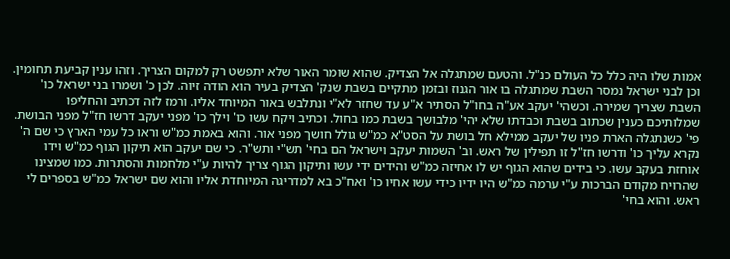אמות שלו היה כלל כל העולם כנ"ל. והטעם שמתגלה אל הצדיק. שהוא שומר האור שלא יתפשט רק למקום הצריך. וזהו ענין קביעת תחומין. וכן לבני ישראל נמסר השבת שמתגלה בו אור הגנוז ובזמן מתקיים בשבת שנק' הצדיק בעיר הוא הודה זיוה. לכן כ' ושמרו בני ישראל כו' השבת שצריך שמירה. וכשהי' יעקב אע"ה בחו"ל הסתיר א"ע עד שחזר לא"י ונתלבש באור המיוחד אליו. ורמז לזה דכתיב והחליפו שמלותיכם כענין שכתוב בשבת וכבדתו שלא יהי' מלבושך בשבת כמו בחול. וכתיב ויקח עשו כו' וילך כו' מפני יעקב דרשו חז"ל מפני הבושת. פי' כשנתגלה הארת פניו של יעקב ממילא חל בושת על הסט"א כמ"ש גולל חושך מפני אור. והוא באמת כמ"ש וראו כל עמי הארץ כי שם ה' נקרא עליך כו' ודרשו חז"ל זו תפילין של ראש. וב' השמות יעקב וישראל הם בחי' תש"י ותש"ר. כי שם יעקב הוא תיקון הגוף כמ"ש וידו אוחזת בעקב עשו. כי בידים שהוא הגוף יש לו אחיזה כמ"ש והידים ידי עשו ותיקון הגוף צריך להיות ע"י מלחמות והסתרות. כמו שמצינו שהרויח מקודם הברכות ע"י ערמה כמ"ש היו ידיו כידי עשו אחיו כו' ואח"כ בא למדריגה המיוחדת אליו והוא שם ישראל כמ"ש בספרים לי ראש. והוא בחי'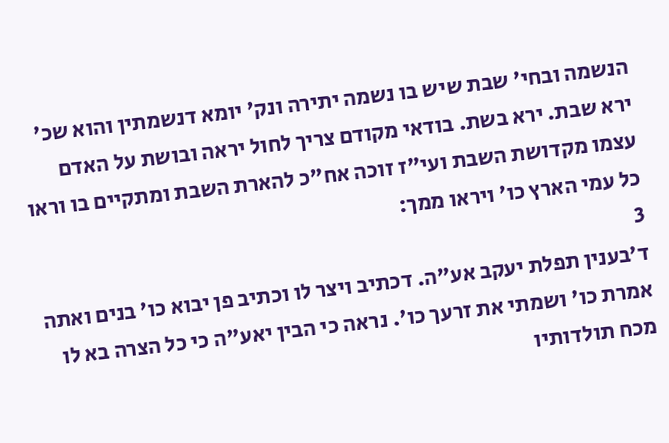הנשמה ובחי' שבת שיש בו נשמה יתירה ונק' יומא דנשמתין והוא שכ' ירא שבת. ירא בשת. בודאי מקודם צריך לחול יראה ובושת על האדם עצמו מקדושת השבת ועי"ז זוכה אח"כ להארת השבת ומתקיים בו וראו כל עמי הארץ כו' ויראו ממך:
3
ד׳בענין תפלת יעקב אע"ה. דכתיב ויצר לו וכתיב פן יבוא כו' בנים ואתה אמרת כו' ושמתי את זרעך כו'. נראה כי הבין יאע"ה כי כל הצרה בא לו מכח תולדותיו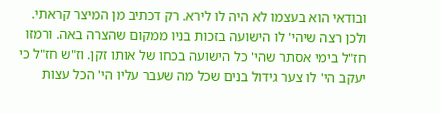ובודאי הוא בעצמו לא היה לו לירא. רק דכתיב מן המיצר קראתי. ולכן רצה שיהי' לו הישועה בזכות בניו ממקום שהצרה באה. ורמזו חז"ל בימי אסתר שהי' כל הישועה בכחו של אותו זקן. וז"ש חז"ל כי יעקב הי' לו צער גידול בנים שכל מה שעבר עליו הי' הכל עצות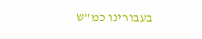בעבורינו כמ"ש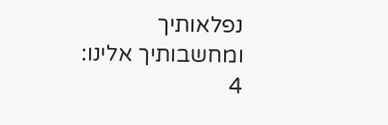נפלאותיך ומחשבותיך אלינו:
4